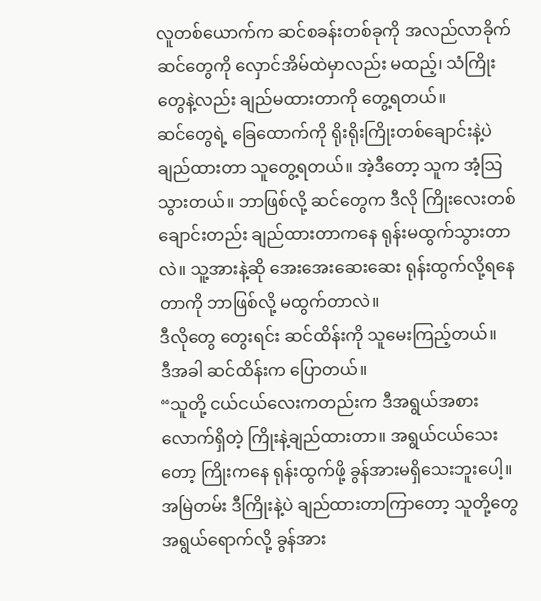လူတစ်ယောက်က ဆင်စခန်းတစ်ခုကို အလည်လာခိုက် ဆင်တွေကို လှောင်အိမ်ထဲမှာလည်း မထည့်၊ သံကြိုးတွေနဲ့လည်း ချည်မထားတာကို တွေ့ရတယ်။
ဆင်တွေရဲ့ ခြေထောက်ကို ရိုးရိုးကြိုးတစ်ချောင်းနဲ့ပဲ ချည်ထားတာ သူတွေ့ရတယ်။ အဲ့ဒီတော့ သူက အံ့သြသွားတယ်။ ဘာဖြစ်လို့ ဆင်တွေက ဒီလို ကြိုးလေးတစ်ချောင်းတည်း ချည်ထားတာကနေ ရုန်းမထွက်သွားတာလဲ။ သူ့အားနဲ့ဆို အေးအေးဆေးဆေး ရုန်းထွက်လို့ရနေတာကို ဘာဖြစ်လို့ မထွက်တာလဲ။
ဒီလိုတွေ တွေးရင်း ဆင်ထိန်းကို သူမေးကြည့်တယ်။
ဒီအခါ ဆင်ထိန်းက ပြောတယ်။
“သူတို့ ငယ်ငယ်လေးကတည်းက ဒီအရွယ်အစားလောက်ရှိတဲ့ ကြိုးနဲ့ချည်ထားတာ။ အရွယ်ငယ်သေးတော့ ကြိုးကနေ ရုန်းထွက်ဖို့ ခွန်အားမရှိသေးဘူးပေါ့။ အမြဲတမ်း ဒီကြိုးနဲ့ပဲ ချည်ထားတာကြာတော့ သူတို့တွေ အရွယ်ရောက်လို့ ခွန်အား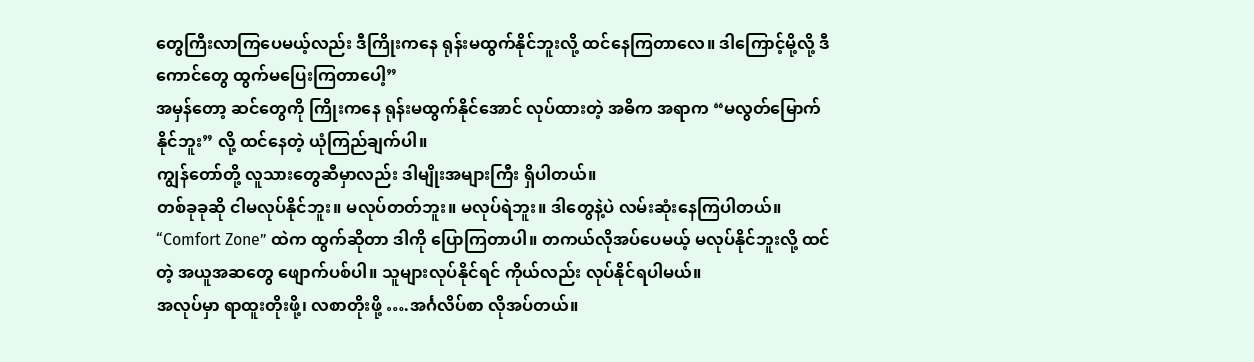တွေကြီးလာကြပေမယ့်လည်း ဒီကြိုးကနေ ရုန်းမထွက်နိုင်ဘူးလို့ ထင်နေကြတာလေ။ ဒါကြောင့်မို့လို့ ဒီကောင်တွေ ထွက်မပြေးကြတာပေါ့”
အမှန်တော့ ဆင်တွေကို ကြိုးကနေ ရုန်းမထွက်နိုင်အောင် လုပ်ထားတဲ့ အဓိက အရာက “မလွတ်မြောက်နိုင်ဘူး” လို့ ထင်နေတဲ့ ယုံကြည်ချက်ပါ။
ကျွန်တော်တို့ လူသားတွေဆီမှာလည်း ဒါမျိုးအများကြီး ရှိပါတယ်။
တစ်ခုခုဆို ငါမလုပ်နိုင်ဘူး။ မလုပ်တတ်ဘူး။ မလုပ်ရဲဘူး။ ဒါတွေနဲ့ပဲ လမ်းဆုံးနေကြပါတယ်။
“Comfort Zone” ထဲက ထွက်ဆိုတာ ဒါကို ပြောကြတာပါ။ တကယ်လိုအပ်ပေမယ့် မလုပ်နိုင်ဘူးလို့ ထင်တဲ့ အယူအဆတွေ ဖျောက်ပစ်ပါ။ သူများလုပ်နိုင်ရင် ကိုယ်လည်း လုပ်နိုင်ရပါမယ်။
အလုပ်မှာ ရာထူးတိုးဖို့၊ လစာတိုးဖို့ ….အင်္ဂလိပ်စာ လိုအပ်တယ်။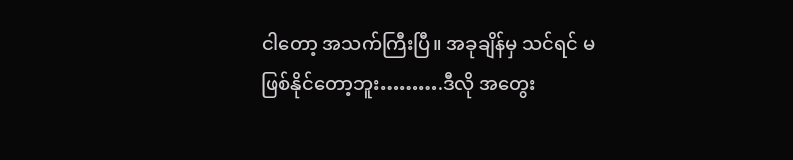ငါတော့ အသက်ကြီးပြီ။ အခုချိန်မှ သင်ရင် မဖြစ်နိုင်တော့ဘူး……….ဒီလို အတွေး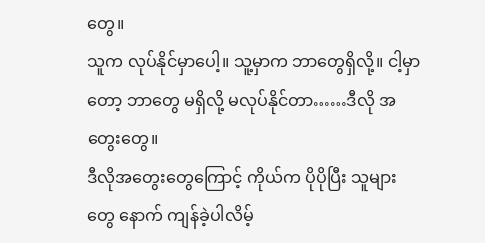တွေ။
သူက လုပ်နိုင်မှာပေါ့။ သူ့မှာက ဘာတွေရှိလို့။ ငါ့မှာတော့ ဘာတွေ မရှိလို့ မလုပ်နိုင်တာ……ဒီလို အတွေးတွေ။
ဒီလိုအတွေးတွေကြောင့် ကိုယ်က ပိုပိုပြီး သူများတွေ နောက် ကျန်ခဲ့ပါလိမ့်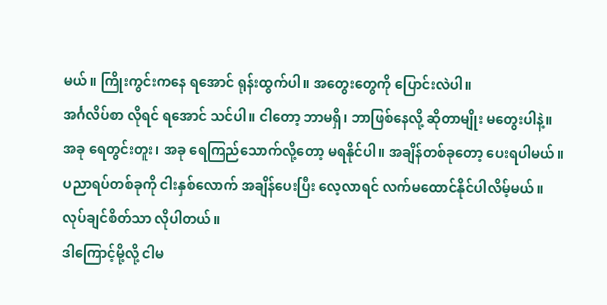မယ်။ ကြိုးကွင်းကနေ ရအောင် ရုန်းထွက်ပါ။ အတွေးတွေကို ပြောင်းလဲပါ။
အင်္ဂလိပ်စာ လိုရင် ရအောင် သင်ပါ။ ငါတော့ ဘာမရှိ၊ ဘာဖြစ်နေလို့ ဆိုတာမျိုး မတွေးပါနဲ့။
အခု ရေတွင်းတူး၊ အခု ရေကြည်သောက်လို့တော့ မရနိုင်ပါ။ အချိန်တစ်ခုတော့ ပေးရပါမယ်။
ပညာရပ်တစ်ခုကို ငါးနှစ်လောက် အချိန်ပေးပြီး လေ့လာရင် လက်မထောင်နိုင်ပါလိမ့်မယ်။ လုပ်ချင်စိတ်သာ လိုပါတယ်။
ဒါကြောင့်မို့လို့ ငါမ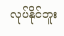လုပ်နိုင်ဘူး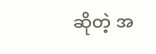ဆိုတဲ့ အ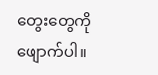တွေးတွေကို ဖျောက်ပါ။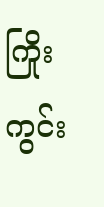ကြိုးကွင်း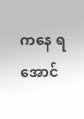ကနေ ရအောင်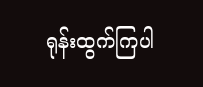ရုန်းထွက်ကြပါ